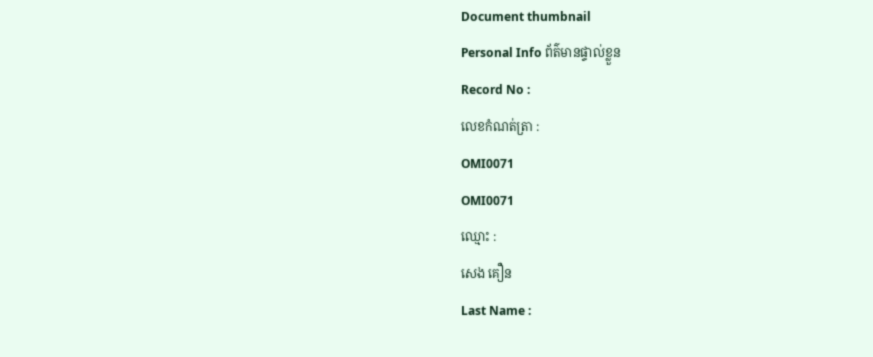Document thumbnail
Personal Info ព័ត៌មានផ្ទាល់ខ្លួន
Record No :
លេខកំណត់ត្រា :
OMI0071
OMI0071
ឈ្មោះ :
សេង គឿន
Last Name :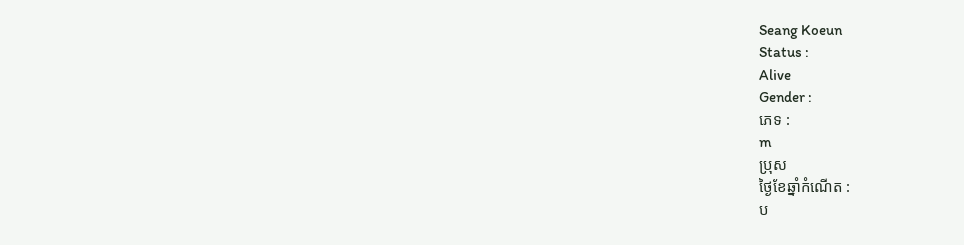Seang Koeun
Status :
Alive
Gender :
ភេទ :
m
ប្រុស
ថ្ងៃខែឆ្នាំកំណើត :
ប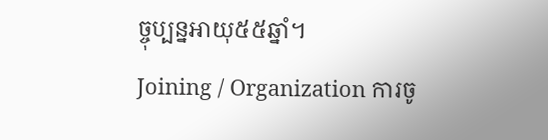ច្ចុប្បន្នអាយុ៥៥ឆ្នាំ។
Joining / Organization ការចូ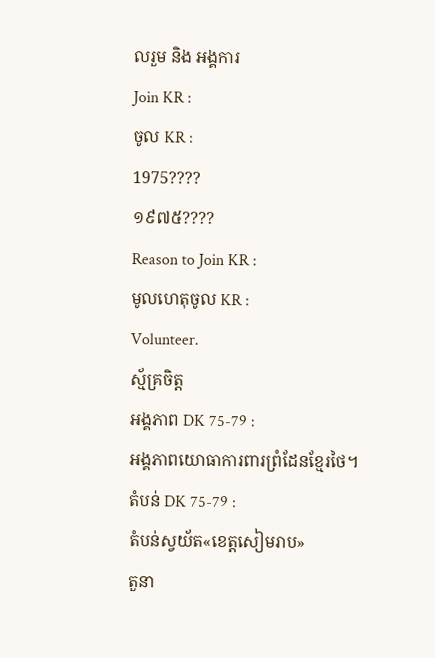លរួម និង អង្គការ
Join KR :
ចូល KR :
1975????
១៩៧៥????
Reason to Join KR :
មូលហេតុចូល KR :
Volunteer.
ស្ម័គ្រចិត្ដ
អង្គភាព DK 75-79 :
អង្គភាពយោធាការពារព្រំដែនខែ្មរថៃ។
តំបន់ DK 75-79 :
តំបន់ស្វយ័ត«ខេត្ដសៀមរាប»
តួនា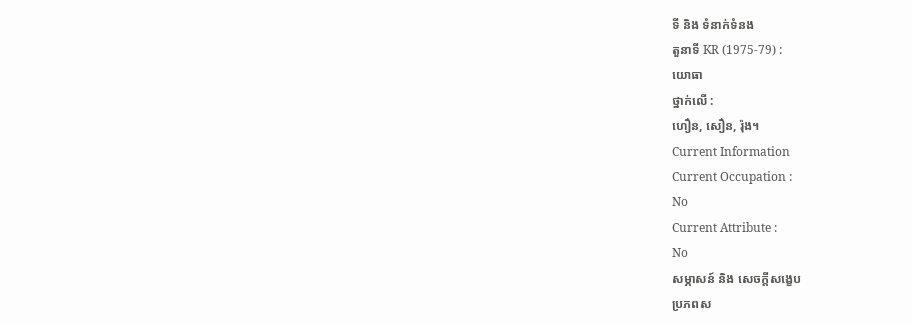ទី និង ទំនាក់ទំនង
តួនាទី KR (1975-79) :
យោធា
ថ្នាក់លើ :
ហឿន, សឿន, រ៉ុង។
Current Information
Current Occupation :
No
Current Attribute :
No
សម្ភាសន៍ និង សេចក្ដីសង្ខេប
ប្រភពស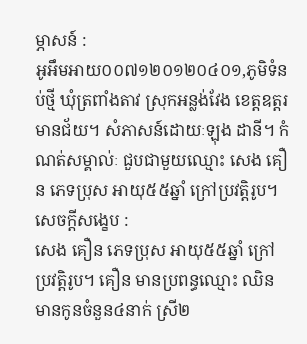ម្ភាសន៍ :
អូអឹមអាយ០០៧១២០១២០៤០១,ភូមិទំនប់ថ្មី ឃុំត្រពាំងតាវ ស្រុកអន្លង់វែង ខេត្តឧត្តរមានជ័យ។ សំភាសន៍ដោយៈឡុង ដានី។ កំណត់សម្គាល់ៈ ជួបជាមួយឈ្មោះ សេង គឿន ភេទប្រុស អាយុ៥៥ឆ្នាំ ក្រៅប្រវត្តិរូប។
សេចក្ដីសង្ខេប :
សេង គឿន ភេទប្រុស អាយុ៥៥ឆ្នាំ ក្រៅប្រវត្ដិរូប។ គឿន មានប្រពន្ធឈ្មោះ ឈិន មានកូនចំនួន៤នាក់ ស្រី២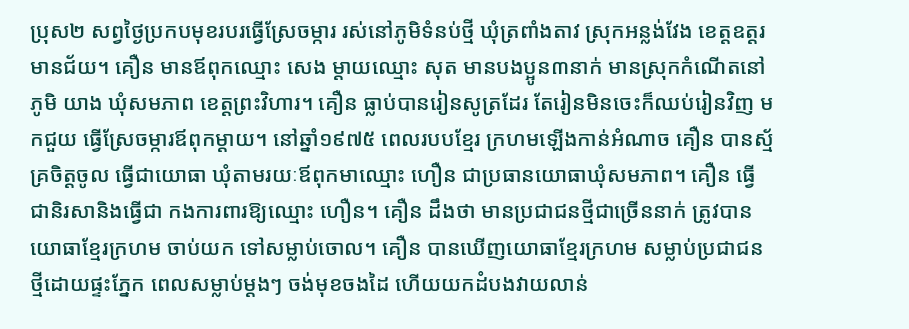ប្រុស២ សព្វថៃ្ងប្រកបមុខរបរធ្វើស្រែចម្ការ រស់នៅភូមិទំនប់ថ្មី ឃុំត្រពាំងតាវ ស្រុកអន្លង់វែង ខេត្ដឧត្ដរ មានជ័យ។ គឿន មានឪពុកឈ្មោះ សេង ម្ដាយឈ្មោះ សុត មានបងប្អូន៣នាក់ មានស្រុកកំណើតនៅភូមិ យាង ឃុំសមភាព ខេត្ដព្រះវិហារ។ គឿន ធ្លាប់បានរៀនសូត្រដែរ តែរៀនមិនចេះក៏ឈប់រៀនវិញ មកជួយ ធ្វើស្រែចម្ការឪពុកម្ដាយ។ នៅឆ្នាំ១៩៧៥ ពេលរបបខែ្មរ ក្រហមឡើងកាន់អំណាច គឿន បានស្ម័គ្រចិត្ដចូល ធ្វើជាយោធា ឃុំតាមរយៈឪពុកមាឈ្មោះ ហឿន ជាប្រធានយោធាឃុំសមភាព។ គឿន ធ្វើជានិរសានិងធ្វើជា កងការពារឱ្យឈ្មោះ ហឿន។ គឿន ដឹងថា មានប្រជាជនថ្មីជាច្រើននាក់ ត្រូវបានយោធាខែ្មរក្រហម ចាប់យក ទៅសម្លាប់ចោល។ គឿន បានឃើញយោធាខែ្មរក្រហម សម្លាប់ប្រជាជនថ្មីដោយផ្ទះភ្នែក ពេលសម្លាប់ម្ដងៗ ចង់មុខចងដៃ ហើយយកដំបងវាយលាន់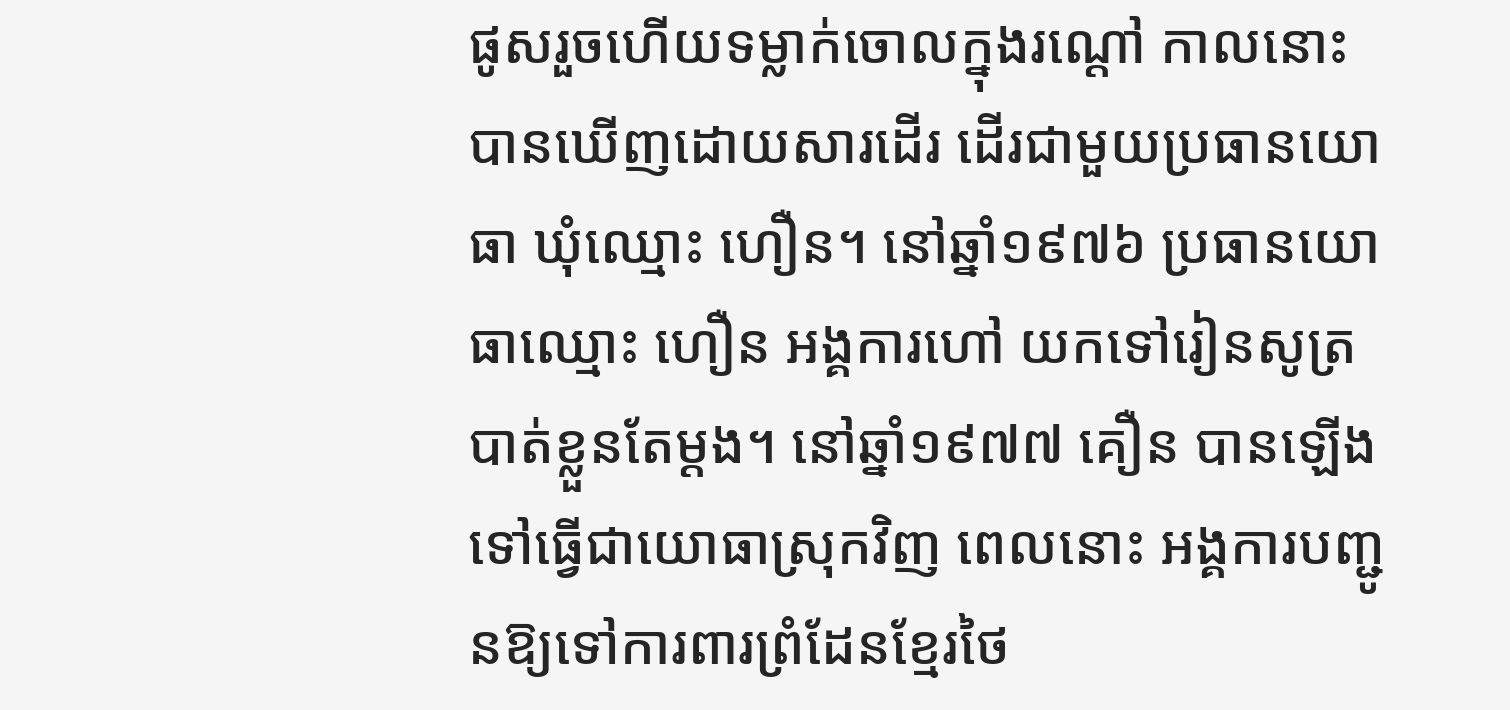ផូសរួចហើយទម្លាក់ចោលក្នុងរណ្ដៅ កាលនោះបានឃើញដោយសារដើរ ដើរជាមួយប្រធានយោធា ឃុំឈ្មោះ ហឿន។ នៅឆ្នាំ១៩៧៦ ប្រធានយោធាឈ្មោះ ហឿន អង្គការហៅ យកទៅរៀនសូត្របាត់ខ្លួនតែម្ដង។ នៅឆ្នាំ១៩៧៧ គឿន បានឡើងទៅធ្វើជាយោធាស្រុកវិញ ពេលនោះ អង្គការបញ្ជូនឱ្យទៅការពារព្រំដែនខែ្មរថៃ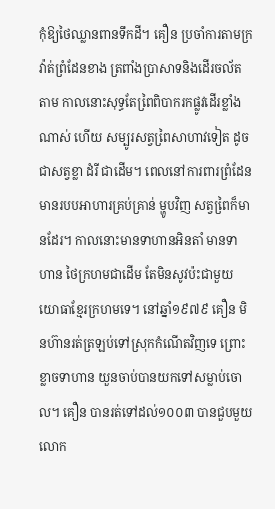កុំឱ្យថៃឈ្លានពានទឹកដី។ គឿន ប្រចាំការតាមក្រវ៉ាត់ព្រំដែនខាង ត្រពាំងប្រាសាទនិងដើរចល័តតាម កាលនោះសុទ្ធតែពៃ្រពិបាករកផ្លូវដើរខ្លាំងណាស់ ហើយ សម្បូរសត្វពៃ្រសាហាវទៀត ដូចជាសត្វខ្លា ដំរី ជាដើម។ ពេលនៅការពារព្រំដែន មានរបបអាហារគ្រប់គ្រាន់ ម្ហូបវិញ សត្វពៃ្រក៏មានដែរ។ កាលនោះមានទាហានអិនតាំ មានទាហាន ថៃក្រហមជាដើម តែមិនសូវប៉ះជាមួយ យោធាខែ្មរក្រហមទេ។ នៅឆ្នាំ១៩៧៩ គឿន មិនហ៊ានរត់ត្រឡប់ទៅស្រុកកំណើតវិញទេ ព្រោះខ្លាចទាហាន យួនចាប់បានយកទៅសម្លាប់ចោល។ គឿន បានរត់ទៅដល់១០០៣ បានជួបមួយលោក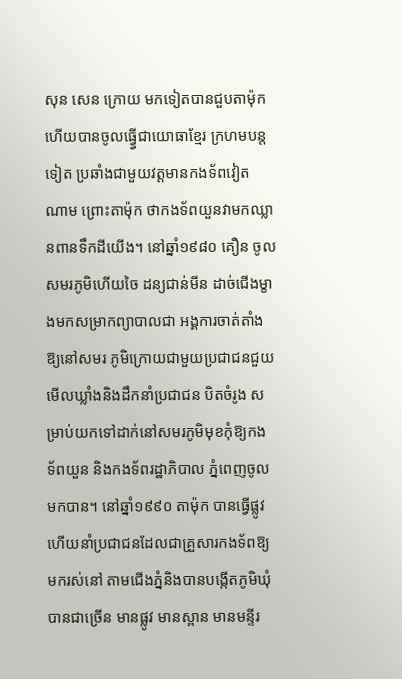សុន សេន ក្រោយ មកទៀតបានជួបតាម៉ុក ហើយបានចូលធ្វើ្វជាយោធាខែ្មរ ក្រហមបន្ដទៀត ប្រឆាំងជាមួយវត្ដមានកងទ័ពវៀត ណាម ព្រោះតាម៉ុក ថាកងទ័ពយួនវាមកឈ្លានពានទឹកដីយើង។ នៅឆ្នាំ១៩៨០ គឿន ចូលសមរភូមិហើយចៃ ដន្យជាន់មីន ដាច់ជើងម្ខាងមកសម្រាកព្យាបាលជា អង្គការចាត់តាំងឱ្យនៅសមរ ភូមិក្រោយជាមួយប្រជាជនជួយ មើលឃ្លាំងនិងដឹកនាំប្រជាជន បិតចំរូង សម្រាប់យកទៅដាក់នៅសមរភូមិមុខកុំឱ្យកង ទ័ពយួន និងកងទ័ពរដ្ឋាភិបាល ភ្នំពេញចូលមកបាន។ នៅឆ្នាំ១៩៩០ តាម៉ុក បានធ្វើផ្លូវហើយនាំប្រជាជនដែលជាគ្រួសារកងទ័ពឱ្យមករស់នៅ តាមជើងភ្នំនិងបានបង្កើតភូមិឃុំបានជាច្រើន មានផ្លូវ មានស្ពាន មានមន្ទីរ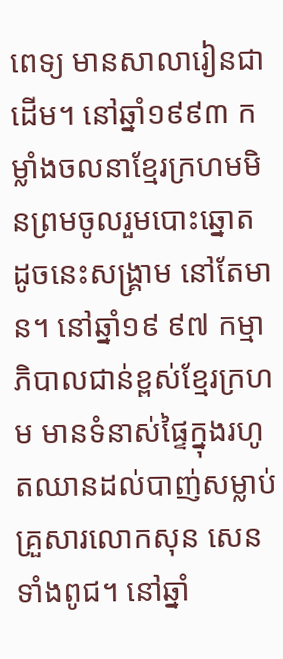ពេទ្យ មានសាលារៀនជាដើម។ នៅឆ្នាំ១៩៩៣ កម្លាំងចលនាខែ្មរក្រហមមិនព្រមចូលរួមបោះឆ្នោត ដូចនេះសង្គ្រាម នៅតែមាន។ នៅឆ្នាំ១៩ ៩៧ កម្មាភិបាលជាន់ខ្ពស់ខែ្មរក្រហម មានទំនាស់ផៃ្ទក្នុងរហូតឈានដល់បាញ់សម្លាប់គ្រួសារលោកសុន សេន ទាំងពូជ។ នៅឆ្នាំ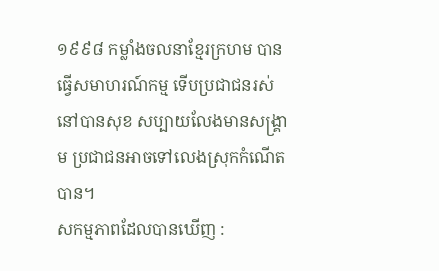១៩៩៨ កម្លាំងចលនាខែ្មរក្រហម បានធ្វើសមាហរណ៍កម្ម ទើបប្រជាជនរស់នៅបានសុខ សប្បាយលែងមានសង្គ្រាម ប្រជាជនអាចទៅលេងស្រុកកំណើត បាន។
សកម្មភាពដែលបានឃើញ :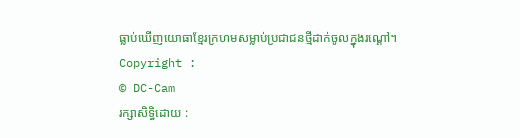ធ្លាប់ឃើញយោធាខែ្មរក្រហមសម្លាប់ប្រជាជនថ្មីដាក់ចូលក្នុងរណ្ដៅ។
Copyright :
© DC-Cam
រក្សាសិទ្ធិដោយ :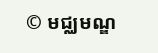© មជ្ឈមណ្ឌ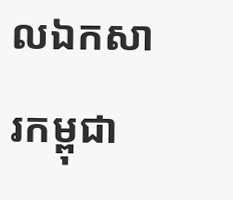លឯកសារកម្ពុជា